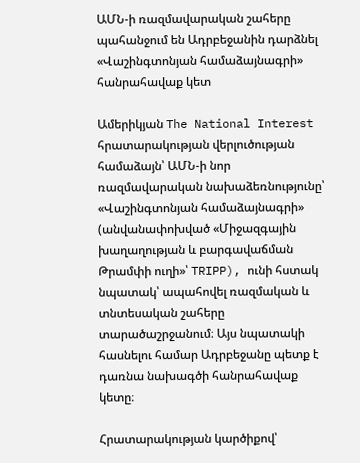ԱՄՆ-ի ռազմավարական շահերը պահանջում են Ադրբեջանին դարձնել «Վաշինգտոնյան համաձայնագրի» հանրահավաք կետ

Ամերիկյան The National Interest հրատարակության վերլուծության համաձայն՝ ԱՄՆ-ի նոր ռազմավարական նախաձեռնությունը՝ «Վաշինգտոնյան համաձայնագրի» (անվանափոխված «Միջազգային խաղաղության և բարգավաճման Թրամփի ուղի»՝ TRIPP), ունի հստակ նպատակ՝ ապահովել ռազմական և տնտեսական շահերը տարածաշրջանում։ Այս նպատակի հասնելու համար Ադրբեջանը պետք է դառնա նախագծի հանրահավաք կետը։

Հրատարակության կարծիքով՝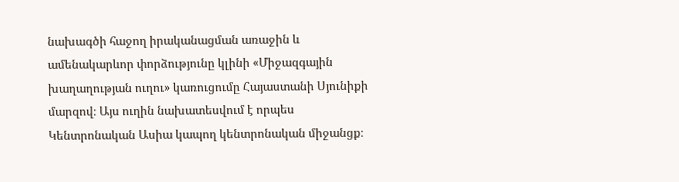նախագծի հաջող իրականացման առաջին և ամենակարևոր փորձությունը կլինի «Միջազգային խաղաղության ուղու» կառուցումը Հայաստանի Սյունիքի մարզով։ Այս ուղին նախատեսվում է որպես Կենտրոնական Ասիա կապող կենտրոնական միջանցք։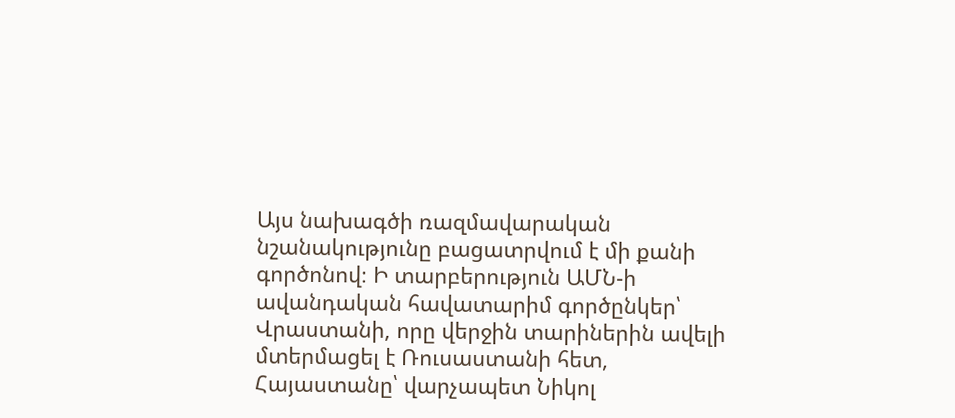Այս նախագծի ռազմավարական նշանակությունը բացատրվում է մի քանի գործոնով։ Ի տարբերություն ԱՄՆ-ի ավանդական հավատարիմ գործընկեր՝ Վրաստանի, որը վերջին տարիներին ավելի մտերմացել է Ռուսաստանի հետ, Հայաստանը՝ վարչապետ Նիկոլ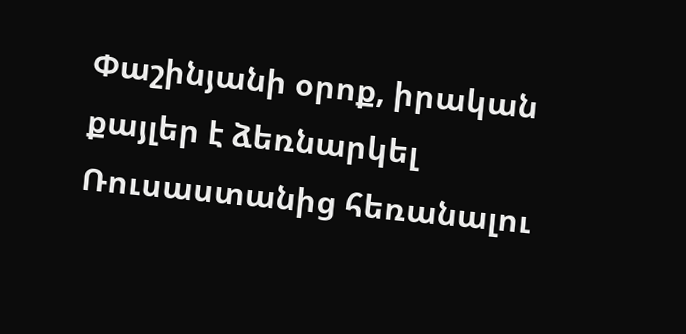Փաշինյանի օրոք, իրական քայլեր է ձեռնարկել Ռուսաստանից հեռանալու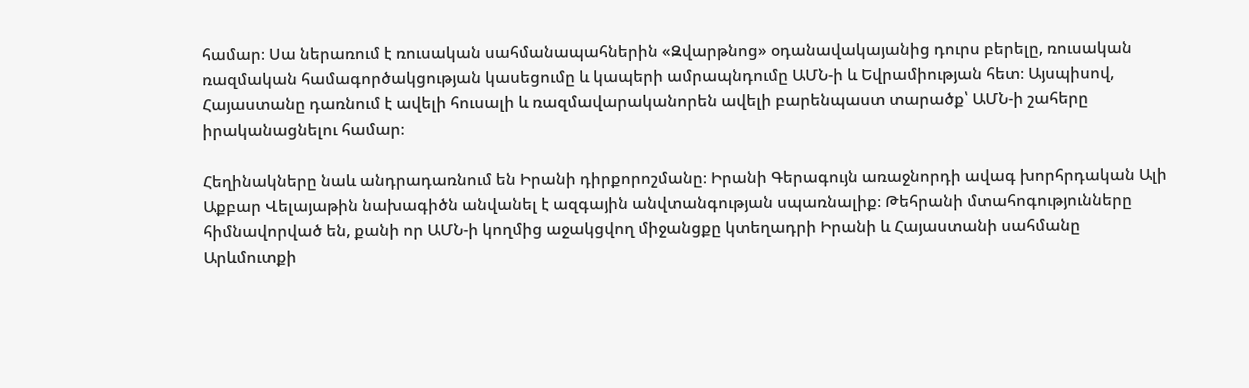համար։ Սա ներառում է ռուսական սահմանապահներին «Զվարթնոց» օդանավակայանից դուրս բերելը, ռուսական ռազմական համագործակցության կասեցումը և կապերի ամրապնդումը ԱՄՆ-ի և Եվրամիության հետ։ Այսպիսով, Հայաստանը դառնում է ավելի հուսալի և ռազմավարականորեն ավելի բարենպաստ տարածք՝ ԱՄՆ-ի շահերը իրականացնելու համար։

Հեղինակները նաև անդրադառնում են Իրանի դիրքորոշմանը։ Իրանի Գերագույն առաջնորդի ավագ խորհրդական Ալի Աքբար Վելայաթին նախագիծն անվանել է ազգային անվտանգության սպառնալիք։ Թեհրանի մտահոգությունները հիմնավորված են, քանի որ ԱՄՆ-ի կողմից աջակցվող միջանցքը կտեղադրի Իրանի և Հայաստանի սահմանը Արևմուտքի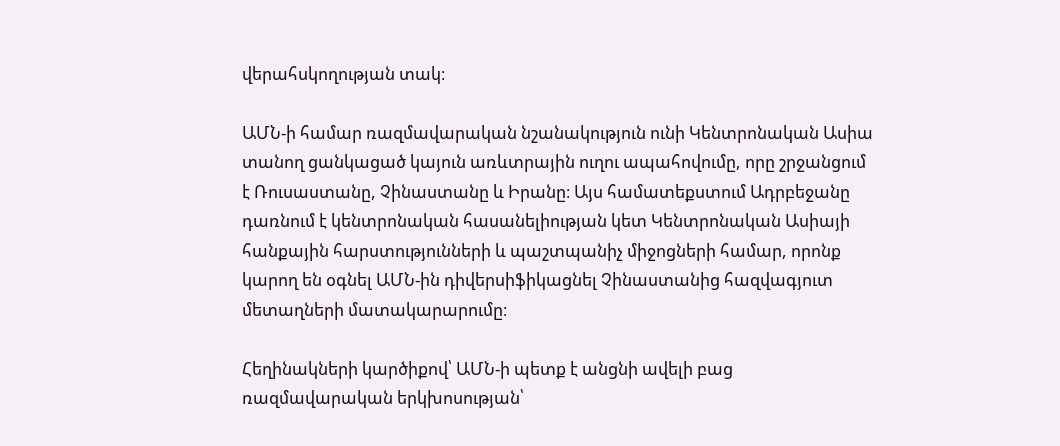վերահսկողության տակ։

ԱՄՆ-ի համար ռազմավարական նշանակություն ունի Կենտրոնական Ասիա տանող ցանկացած կայուն առևտրային ուղու ապահովումը, որը շրջանցում է Ռուսաստանը, Չինաստանը և Իրանը։ Այս համատեքստում Ադրբեջանը դառնում է կենտրոնական հասանելիության կետ Կենտրոնական Ասիայի հանքային հարստությունների և պաշտպանիչ միջոցների համար, որոնք կարող են օգնել ԱՄՆ-ին դիվերսիֆիկացնել Չինաստանից հազվագյուտ մետաղների մատակարարումը։

Հեղինակների կարծիքով՝ ԱՄՆ-ի պետք է անցնի ավելի բաց ռազմավարական երկխոսության՝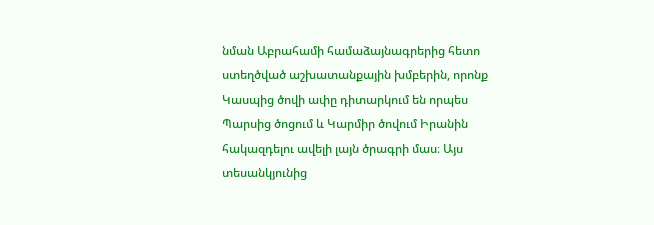նման Աբրահամի համաձայնագրերից հետո ստեղծված աշխատանքային խմբերին, որոնք Կասպից ծովի ափը դիտարկում են որպես Պարսից ծոցում և Կարմիր ծովում Իրանին հակազդելու ավելի լայն ծրագրի մաս։ Այս տեսանկյունից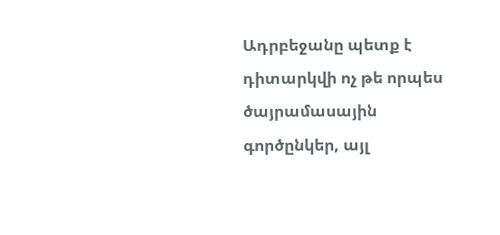Ադրբեջանը պետք է դիտարկվի ոչ թե որպես ծայրամասային գործընկեր, այլ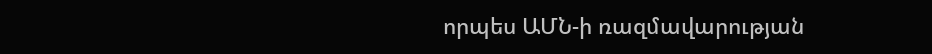որպես ԱՄՆ-ի ռազմավարության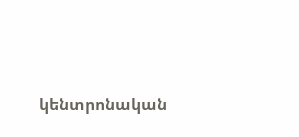կենտրոնական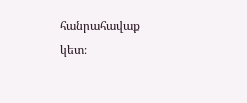հանրահավաք կետ։